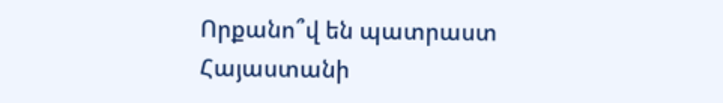Որքանո՞վ են պատրաստ Հայաստանի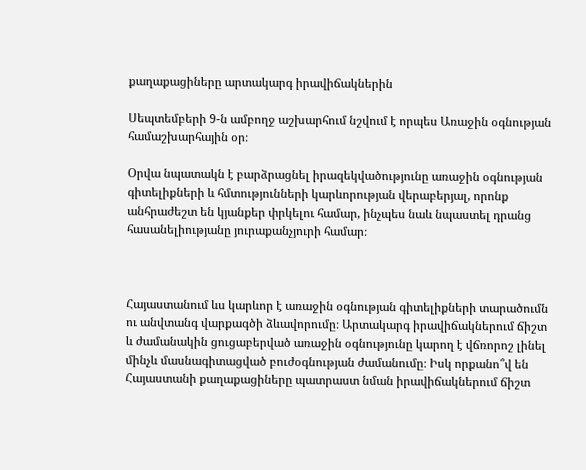քաղաքացիները արտակարգ իրավիճակներին

Սեպտեմբերի 9-ն ամբողջ աշխարհում նշվում է որպես Առաջին օգնության համաշխարհային օր։

Օրվա նպատակն է բարձրացնել իրազեկվածությունը առաջին օգնության գիտելիքների և հմտությունների կարևորության վերաբերյալ, որոնք անհրաժեշտ են կյանքեր փրկելու համար, ինչպես նաև նպաստել դրանց հասանելիությանը յուրաքանչյուրի համար։



Հայաստանում ևս կարևոր է առաջին օգնության գիտելիքների տարածումն ու անվտանգ վարքագծի ձևավորումը։ Արտակարգ իրավիճակներում ճիշտ և ժամանակին ցուցաբերված առաջին օգնությունը կարող է վճռորոշ լինել մինչև մասնագիտացված բուժօգնության ժամանումը։ Իսկ որքանո՞վ են Հայաստանի քաղաքացիները պատրաստ նման իրավիճակներում ճիշտ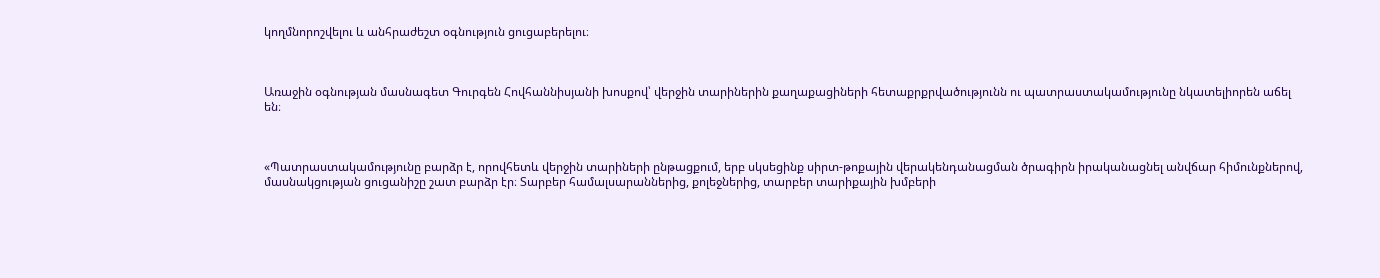կողմնորոշվելու և անհրաժեշտ օգնություն ցուցաբերելու։



Առաջին օգնության մասնագետ Գուրգեն Հովհաննիսյանի խոսքով՝ վերջին տարիներին քաղաքացիների հետաքրքրվածությունն ու պատրաստակամությունը նկատելիորեն աճել են։



«Պատրաստակամությունը բարձր է, որովհետև վերջին տարիների ընթացքում, երբ սկսեցինք սիրտ-թոքային վերակենդանացման ծրագիրն իրականացնել անվճար հիմունքներով, մասնակցության ցուցանիշը շատ բարձր էր։ Տարբեր համալսարաններից, քոլեջներից, տարբեր տարիքային խմբերի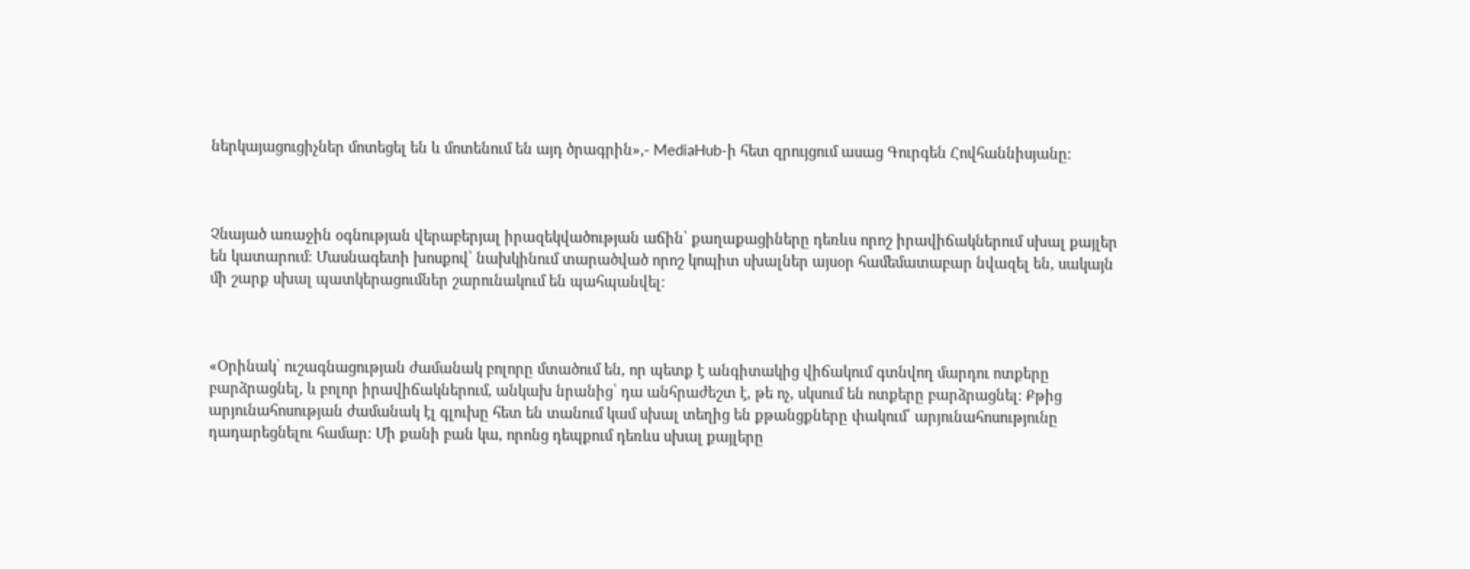ներկայացուցիչներ մոտեցել են և մոտենում են այդ ծրագրին»,- MediaHub-ի հետ զրույցում ասաց Գուրգեն Հովհաննիսյանը։



Չնայած առաջին օգնության վերաբերյալ իրազեկվածության աճին՝ քաղաքացիները դեռևս որոշ իրավիճակներում սխալ քայլեր են կատարում։ Մասնագետի խոսքով՝ նախկինում տարածված որոշ կոպիտ սխալներ այսօր համեմատաբար նվազել են, սակայն մի շարք սխալ պատկերացումներ շարունակում են պահպանվել։



«Օրինակ՝ ուշագնացության ժամանակ բոլորը մտածում են, որ պետք է անգիտակից վիճակում գտնվող մարդու ոտքերը բարձրացնել, և բոլոր իրավիճակներում, անկախ նրանից՝ դա անհրաժեշտ է, թե ոչ, սկսում են ոտքերը բարձրացնել։ Քթից արյունահոսության ժամանակ էլ գլուխը հետ են տանում կամ սխալ տեղից են քթանցքները փակում՝ արյունահոսությունը դադարեցնելու համար։ Մի քանի բան կա, որոնց դեպքում դեռևս սխալ քայլերը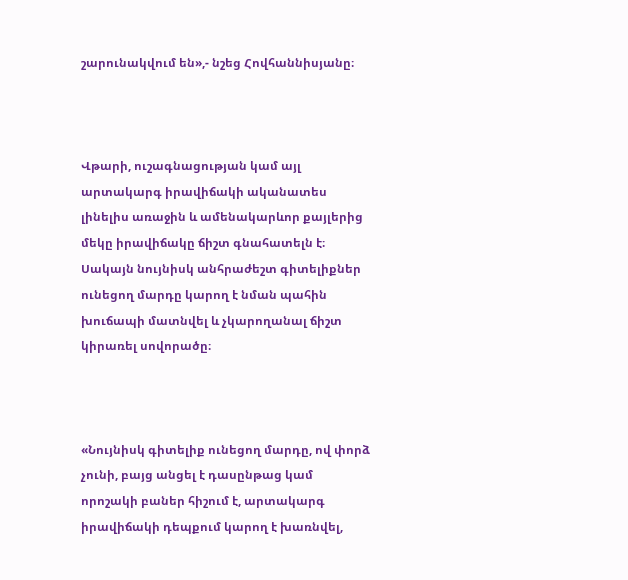շարունակվում են»,- նշեց Հովհաննիսյանը։



Վթարի, ուշագնացության կամ այլ արտակարգ իրավիճակի ականատես լինելիս առաջին և ամենակարևոր քայլերից մեկը իրավիճակը ճիշտ գնահատելն է։ Սակայն նույնիսկ անհրաժեշտ գիտելիքներ ունեցող մարդը կարող է նման պահին խուճապի մատնվել և չկարողանալ ճիշտ կիրառել սովորածը։



«Նույնիսկ գիտելիք ունեցող մարդը, ով փորձ չունի, բայց անցել է դասընթաց կամ որոշակի բաներ հիշում է, արտակարգ իրավիճակի դեպքում կարող է խառնվել,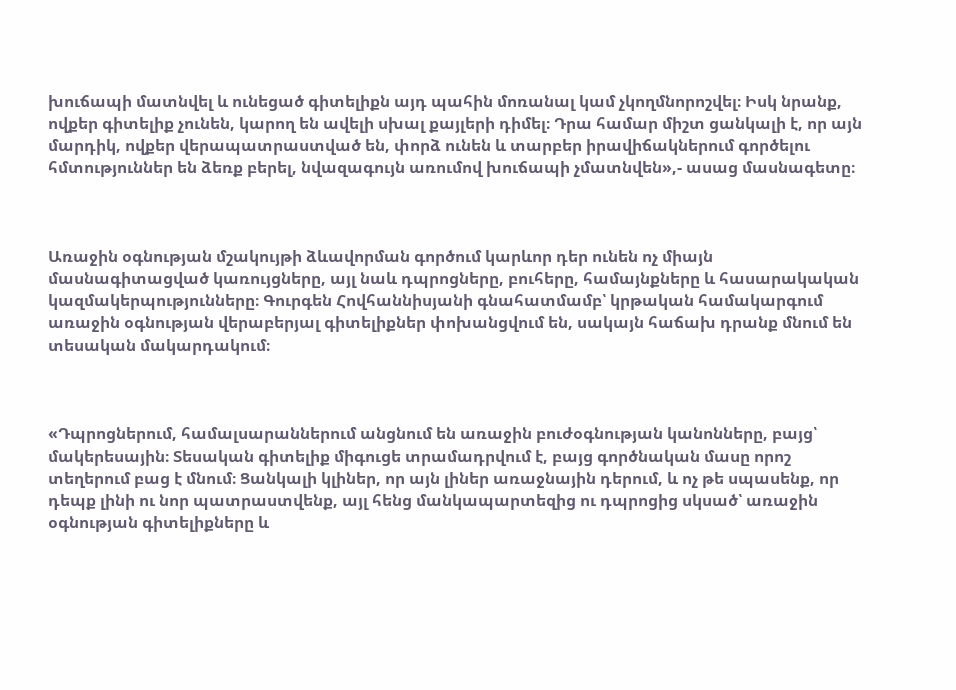խուճապի մատնվել և ունեցած գիտելիքն այդ պահին մոռանալ կամ չկողմնորոշվել։ Իսկ նրանք, ովքեր գիտելիք չունեն, կարող են ավելի սխալ քայլերի դիմել։ Դրա համար միշտ ցանկալի է, որ այն մարդիկ, ովքեր վերապատրաստված են, փորձ ունեն և տարբեր իրավիճակներում գործելու հմտություններ են ձեռք բերել, նվազագույն առումով խուճապի չմատնվեն»,- ասաց մասնագետը։



Առաջին օգնության մշակույթի ձևավորման գործում կարևոր դեր ունեն ոչ միայն մասնագիտացված կառույցները, այլ նաև դպրոցները, բուհերը, համայնքները և հասարակական կազմակերպությունները։ Գուրգեն Հովհաննիսյանի գնահատմամբ՝ կրթական համակարգում առաջին օգնության վերաբերյալ գիտելիքներ փոխանցվում են, սակայն հաճախ դրանք մնում են տեսական մակարդակում։



«Դպրոցներում, համալսարաններում անցնում են առաջին բուժօգնության կանոնները, բայց՝ մակերեսային։ Տեսական գիտելիք միգուցե տրամադրվում է, բայց գործնական մասը որոշ տեղերում բաց է մնում։ Ցանկալի կլիներ, որ այն լիներ առաջնային դերում, և ոչ թե սպասենք, որ դեպք լինի ու նոր պատրաստվենք, այլ հենց մանկապարտեզից ու դպրոցից սկսած՝ առաջին օգնության գիտելիքները և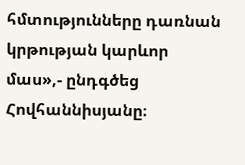հմտությունները դառնան կրթության կարևոր մաս»,- ընդգծեց Հովհաննիսյանը։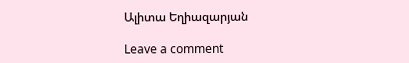Ալիտա Եղիազարյան

Leave a comment